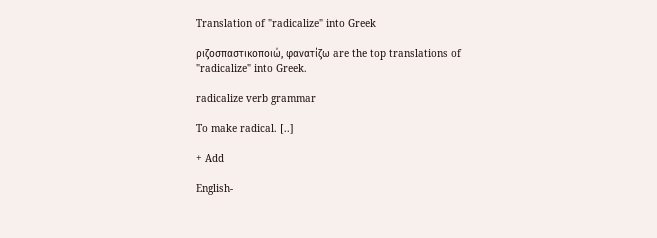Translation of "radicalize" into Greek

ριζοσπαστικοποιώ, φανατίζω are the top translations of "radicalize" into Greek.

radicalize verb grammar

To make radical. [..]

+ Add

English-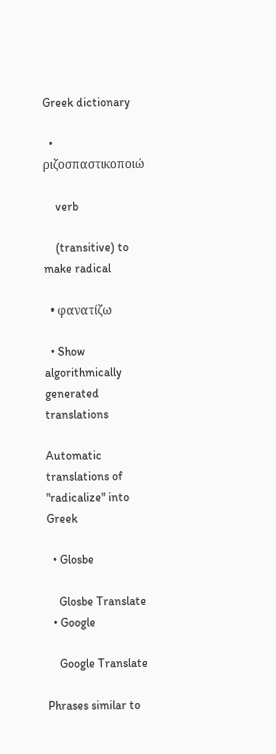Greek dictionary

  • ριζοσπαστικοποιώ

    verb

    (transitive) to make radical

  • φανατίζω

  • Show algorithmically generated translations

Automatic translations of "radicalize" into Greek

  • Glosbe

    Glosbe Translate
  • Google

    Google Translate

Phrases similar to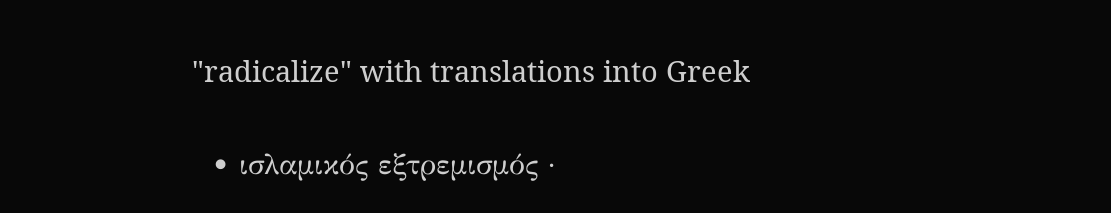"radicalize" with translations into Greek

  • ισλαμικός εξτρεμισμός ·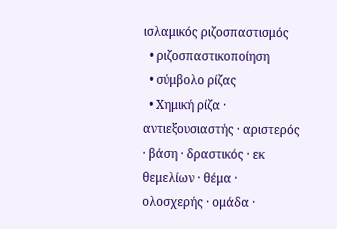ισλαμικός ριζοσπαστισμός
  • ριζοσπαστικοποίηση
  • σύμβολο ρίζας
  • Χημική ρίζα · αντιεξουσιαστής · αριστερός · βάση · δραστικός · εκ θεμελίων · θέμα · ολοσχερής · ομάδα ·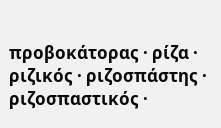προβοκάτορας · ρίζα · ριζικός · ριζοσπάστης · ριζοσπαστικός ·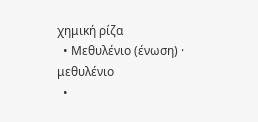χημική ρίζα
  • Μεθυλένιο (ένωση) · μεθυλένιο
  •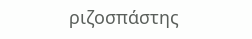ριζοσπάστης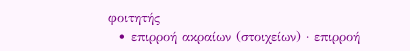φοιτητής
  • επιρροή ακραίων (στοιχείων) · επιρροή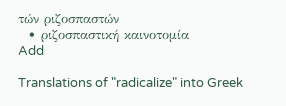τών ριζοσπαστών
  • ριζοσπαστική καινοτομία
Add

Translations of "radicalize" into Greek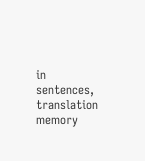in sentences, translation memory